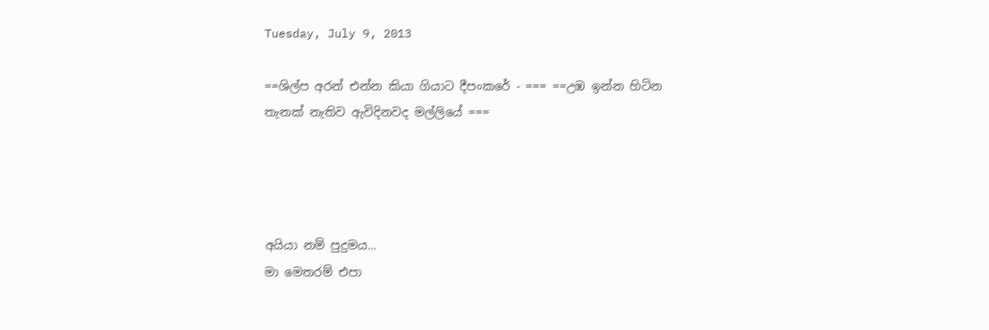Tuesday, July 9, 2013

==ශිල්ප අරන් එන්න කියා ගියාට දීපංකරේ - === ==උඹ ඉන්න හිටින තැනක් නැතිව ඇවිදිනවද මල්ලියේ ===




අයියා නම් පුදුමය...
මා මෙතරම් එපා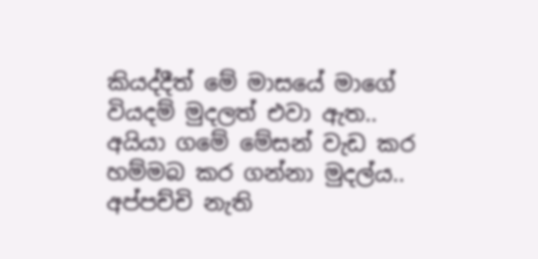කියද්දීත් මේ මාසයේ මාගේ වියදම් මුදලත් එවා ඇත..
අයියා ගමේ මේසන් වැඩ කර හම්මබ කර ගන්නා මුදල්ය..
අප්පච්චි නැති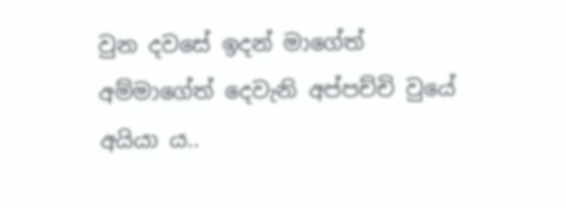වුන දවසේ ඉදන් මාගේත් අම්මාගේත් දෙවැනි අප්පච්චි වුයේ අයියා ය..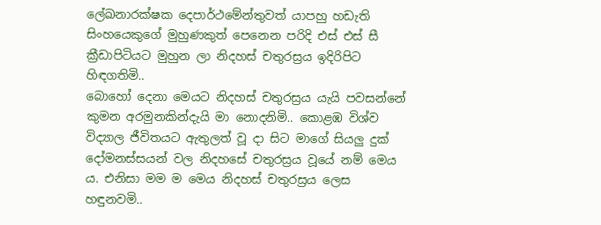ලේඛනාරක්ෂක දෙපාර්ථමේන්තුවත් යාපහු හඩැති සිංහයෙකුගේ මුහුණකුත් පෙනෙන පරිදි එස් එස් සී ක්‍රීඩාපිටියට මුහුන ලා නිදහස් චතුරස්‍රය ඉදිරිපිට හිඳගතිමි..
බොහෝ දෙනා මෙයට නිදහස් චතුරස්‍රය යැයි පවසන්නේ කුමන අරමුනකින්දැයි මා නොදනිමි.. කොළඹ විශ්ව විද්‍යාල ජීවිතයට ඇතුලත් වූ දා සිට මාගේ සියලු දුක් දෝමනස්සයන් වල නිදහසේ චතුරස්‍රය වූයේ නම් මෙය ය. එනිසා මම ම මෙය නිදහස් චතුරස්‍රය ලෙස හඳුනවමි..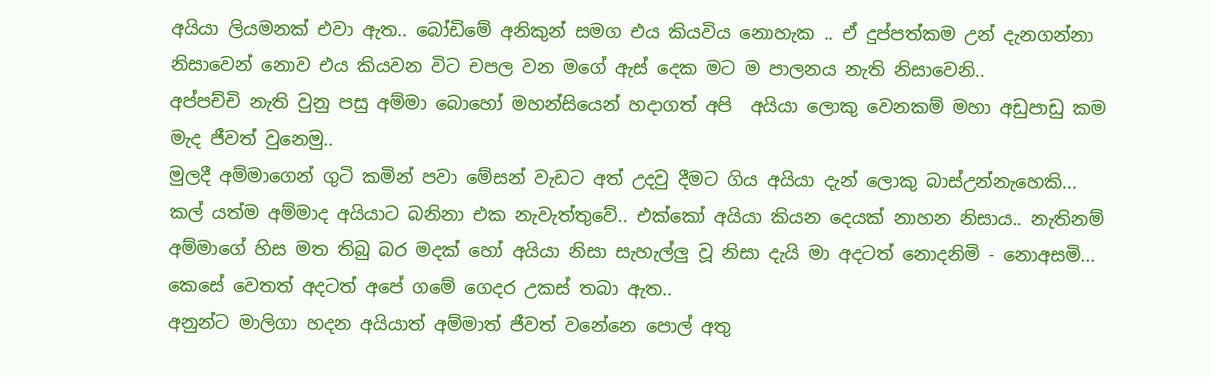අයියා ලියමනක් එවා ඇත.. බෝඩිමේ අනිකුන් සමග එය කියවිය නොහැක .. ඒ දුප්පත්කම උන් දැනගන්නා නිසාවෙන් නොව එය කියවන විට චපල වන මගේ ඇස් දෙක මට ම පාලනය නැති නිසාවෙනි..
අප්පච්චි නැති වුනු පසු අම්මා බොහෝ මහන්සියෙන් හදාගත් අපි  අයියා ලොකු වෙනකම් මහා අඩුපාඩු කම මැද ජීවත් වුනෙමු..
මුලදී අම්මාගෙන් ගුටි කමින් පවා මේසන් වැඩට අත් උදවු දීමට ගිය අයියා දැන් ලොකු බාස්උන්නැහෙකි...
කල් යත්ම අම්මාද අයියාට බනිනා එක නැවැත්තුවේ.. එක්කෝ අයියා කියන දෙයක් නාහන නිසාය.. නැතිනම් අම්මාගේ හිස මත තිබු බර මදක් හෝ අයියා නිසා සැහැල්ලු වූ නිසා දැයි මා අදටත් නොදනිමි - නොඅසමි...
කෙසේ වෙතත් අදටත් අපේ ගමේ ගෙදර උකස් තබා ඇත..
අනුන්ට මාලිගා හදන අයියාත් අම්මාත් ජීවත් වනේනෙ පොල් අතු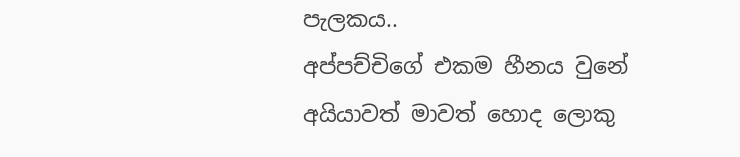පැලකය..
අප්පච්චිගේ එකම හීනය වුනේ අයියාවත් මාවත් හොද ලොකු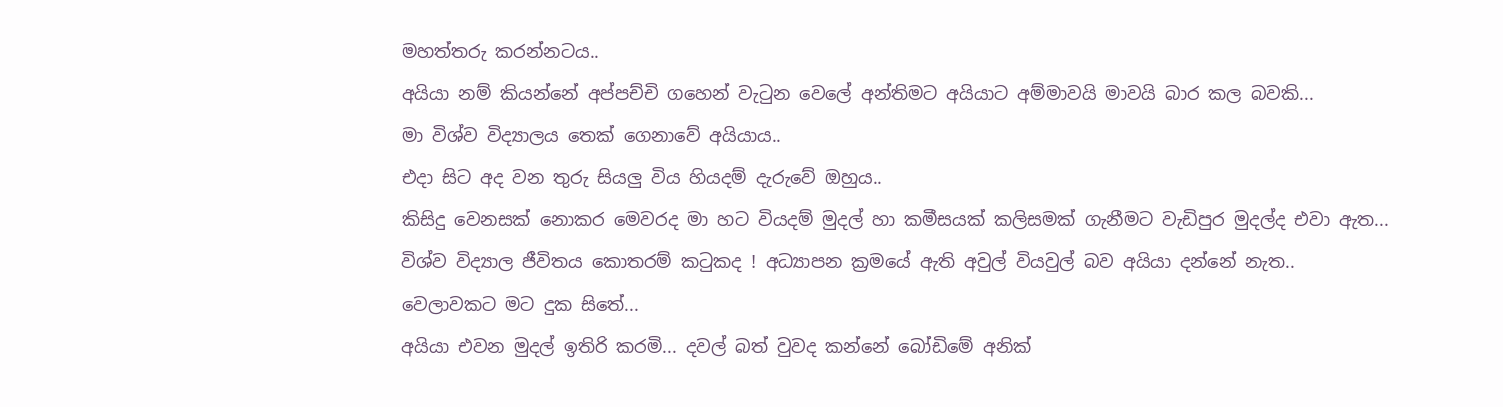මහත්තරු කරන්නටය..
අයියා නම් කියන්නේ අප්පච්චි ගහෙන් වැටුන වෙලේ අන්තිමට අයියාට අම්මාවයි මාවයි බාර කල බවකි...
මා විශ්ව විද්‍යාලය තෙක් ගෙනාවේ අයියාය..
එදා සිට අද වන තුරු සියලු විය හියදම් දැරුවේ ඔහුය..
කිසිදු වෙනසක් නොකර මෙවරද මා හට වියදම් මුදල් හා කමීසයක් කලිසමක් ගැනීමට වැඩිපුර මුදල්ද එවා ඇත...
විශ්ව විද්‍යාල ජීවිතය කොතරම් කටුකද ! අධ්‍යාපන ක්‍රමයේ ඇති අවුල් වියවුල් බව අයියා දන්නේ නැත..
වෙලාවකට මට දුක සිතේ...
අයියා එවන මුදල් ඉතිරි කරමි... දවල් බත් වුවද කන්නේ බෝඩිමේ අනික්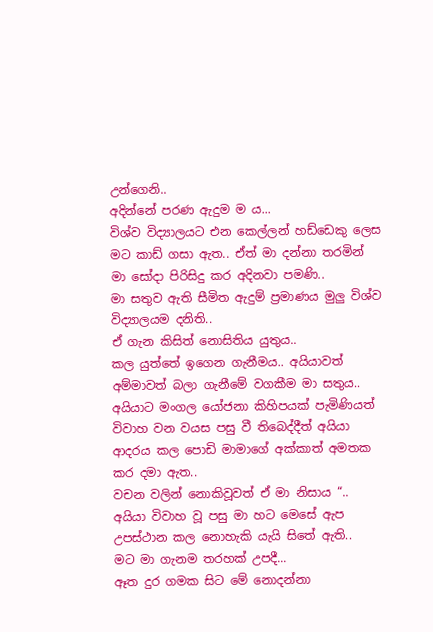උන්ගෙනි..
අදින්නේ පරණ ඇදුම ම ය...
විශ්ව විද්‍යාලයට එන කෙල්ලන් හඩ්ඩෙකු ලෙස මට කාඩ් ගසා ඇත.. ඒත් මා දන්නා තරමින් මා සෝදා පිරිසිදු කර අදිනවා පමණි..
මා සතුව ඇති සීමිත ඇදුම් ප්‍රමාණය මුලු විශ්ව විද්‍යාලයම දනිති..
ඒ ගැන කිසිත් නොසිතිය යුතුය..
කල යුත්තේ ඉගෙන ගැනීමය.. අයියාවත් අම්මාවත් බලා ගැනීමේ වගකීම මා සතුය..
අයියාට මංගල යෝජනා කිහිපයක් පැමිණියත් විවාහ වන වයස පසු වී තිබෙද්දීත් අයියා
ආදරය කල පොඩි මාමාගේ අක්කාත් අමතක කර දමා ඇත..
වචන වලින් නොකිවූවත් ඒ මා නිසාය “..
අයියා විවාහ වූ පසු මා හට මෙසේ ඇප උපස්ථාන කල නොහැකි යැයි සිතේ ඇති..
මට මා ගැනම තරහක් උපදී...
ඈත දුර ගමක සිට මේ නොදන්නා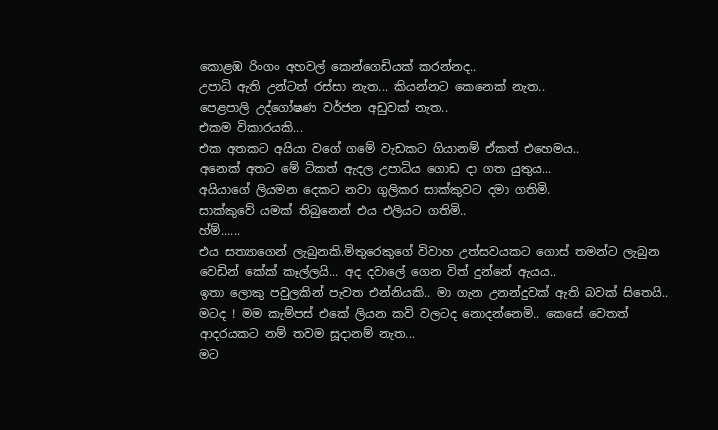කොළඹ රිංගං අහවල් කෙන්ගෙඩියක් කරන්නද..
උපාධි ඇති උන්ටත් රස්සා නැත... කියන්නට කෙනෙක් නැත..
පෙළපාලි උද්ගෝෂණ වර්ජන අඩුවක් නැත..
එකම විකාරයකි...
එක අතකට අයියා වගේ ගමේ වැඩකට ගියානම් ඒකත් එහෙමය..
අනෙක් අතට මේ ටිකත් ඇදල උපාධිය ගොඩ දා ගත යුතුය...
අයියාගේ ලියමන දෙකට නවා ගුලිකර සාක්කුවට දමා ගතිමි.
සාක්කුවේ යමක් තිබුනෙන් එය එලියට ගතිමි..
හ්ම්......
එය සත්‍යාගෙන් ලැබුනකි.මිතුරෙකුගේ විවාහ උත්සවයකට ගොස් තමන්ට ලැබුන වෙඩින් කේක් කෑල්ලයි... අද දවාලේ ගෙන විත් දුන්නේ ඇයය..
ඉතා ලොකු පවුලකින් පැවත එන්නියකි.. මා ගැන උනන්දුවක් ඇති බවක් සිතෙයි.. මටද ! මම කැම්පස් එකේ ලියන කවි වලටද නොදන්නෙමි.. කෙසේ වෙතත් ආදරයකට නම් තවම සූදානම් නැත...
මට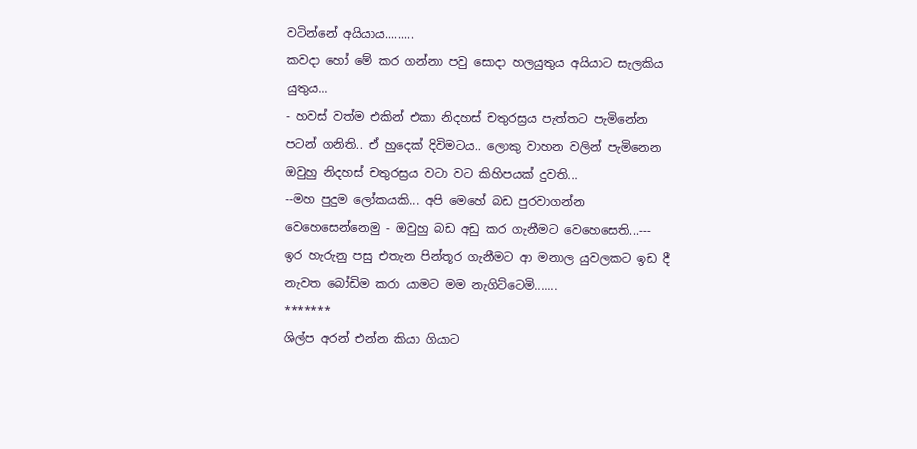වටින්නේ අයියාය.........
කවදා හෝ මේ කර ගන්නා පවු සොදා හලයුතුය අයියාට සැලකිය යුතුය...
- හවස් වත්ම එකින් එකා නිදහස් චතුරස්‍රය පැත්තට පැමිනේන පටන් ගනිති.. ඒ හුදෙක් දිවිමටය.. ලොකු වාහන වලින් පැමිනෙන ඔවුහු නිදහස් චතුරස්‍රය වටා වට කිහිපයක් දුවති...
--මහ පුදුම ලෝකයකි... අපි මෙහේ බඩ පුරවාගන්න වෙහෙසෙන්නෙමු - ඔවුහු බඩ අඩු කර ගැනීමට වෙහෙසෙති...---
ඉර හැරුනු පසු එතැන පින්තූර ගැනීමට ආ මනාල යුවලකට ඉඩ දී නැවත බෝඩිම කරා යාමට මම නැගිට්ටෙමි.......
*******
ශිල්ප අරන් එන්න කියා ගියාට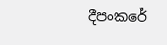දීපංකරේ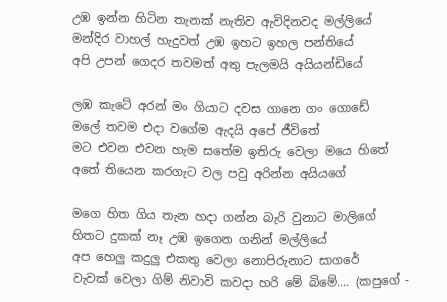උඹ ඉන්න හිටින තැනක් නැතිව ඇවිදිනවද මල්ලියේ
මන්දිර වාහල් හැදුවත් උඹ ඉහට ඉහල පන්තියේ
අපි උපන් ගෙදර තවමත් අතු පැලමයි අයියන්ඩියේ

ලඹ කැටේ අරන් මං ගියාට දවස ගානෙ ගං ගොඩේ
මලේ තවම එදා වගේම ඇදයි අපේ ජීවිතේ
මට එවන එවන හැම සතේම ඉතිරු වෙලා මයෙ හිතේ
අතේ තියෙන කරගැට වල පවු අරින්න අයියගේ

මගෙ හිත ගිය තැන හදා ගන්න බැරි වුනාට මාලිගේ
හිතට දුකක් නෑ උඹ ඉගෙන ගනින් මල්ලියේ
අප හෙලු කදුලු එකතු වෙලා නොපිරුනාට සාගරේ
වැවක් වෙලා ගිම් නිවාවි කවදා හරි මේ බිමේ.... (කපුගේ -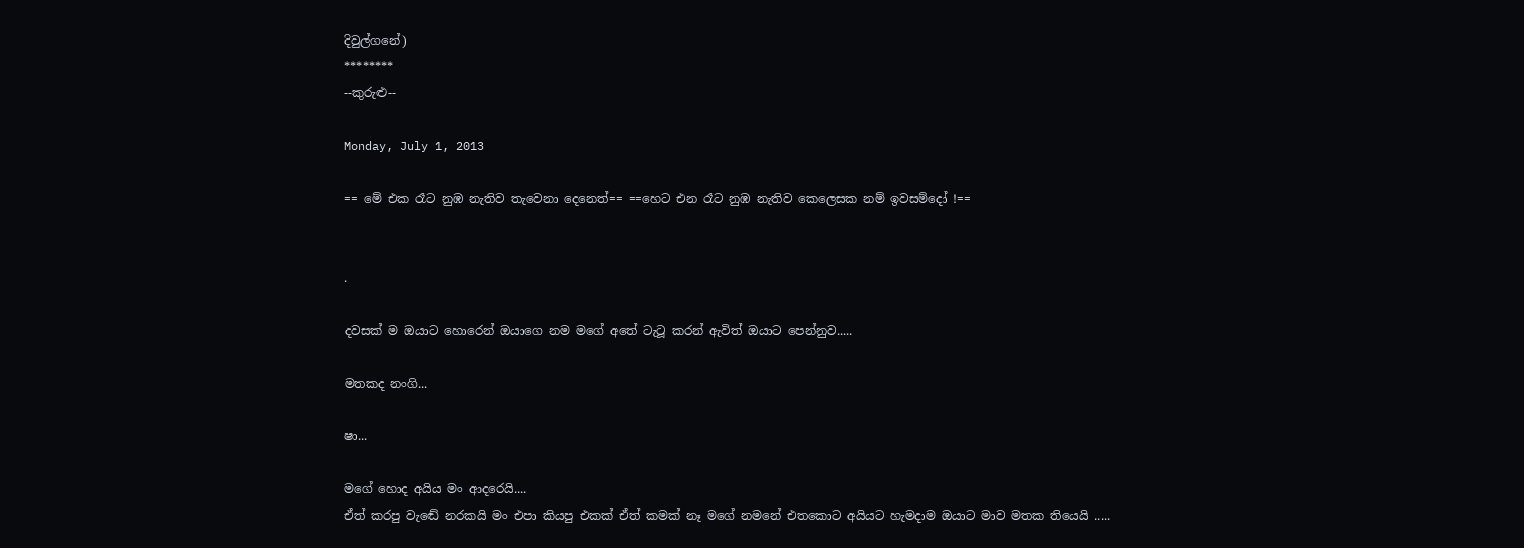දිවුල්ගනේ)
********
--කුරුළු--

Monday, July 1, 2013

== මේ එක රෑට නුඹ නැතිව තැවෙනා දෙනෙත්== ==හෙට එන රෑට නුඹ නැතිව කෙලෙසක නම් ඉවසම්දෝ !==


.

දවසක් ම ඔයාට හොරෙන් ඔයාගෙ නම මගේ අතේ ටැටූ කරන් ඇවිත් ඔයාට පෙන්නුව.....

මතකද නංගි...

ෂා...

මගේ හොද අයිය මං ආදරෙයි....
ඒත් කරපු වැඬේ නරකයි මං එපා කියපු එකක් ඒත් කමක් නෑ මගේ නමනේ එතකොට අයියට හැමදාම ඔයාට මාව මතක තියෙයි .....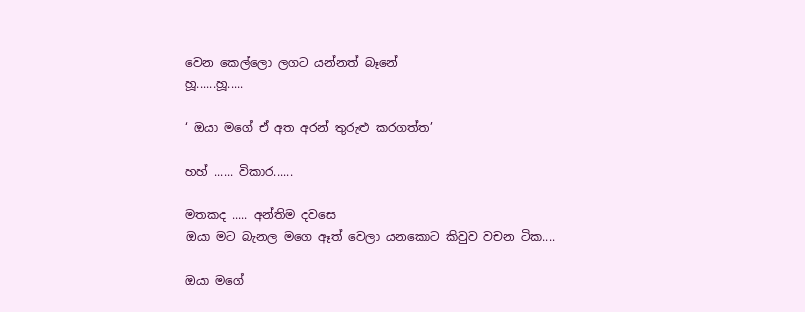වෙන කෙල්ලො ලගට යන්නත් බෑනේ
හූ......හූ.....

‘ ඔයා මගේ ඒ අත අරන් තුරුළු කරගත්ත’

හහ් ...... විකාර......

මතකද ..... අන්තිම දවසෙ
ඔයා මට බැනල මගෙ ඈත් වෙලා යනකොට කිවුව වචන ටික....

ඔයා මගේ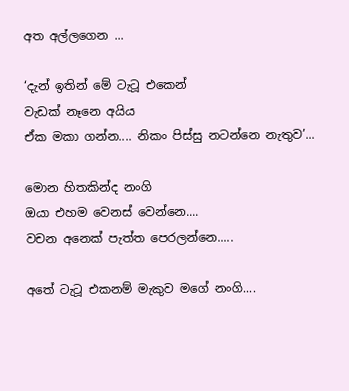අත අල්ලගෙන ...

‘දැන් ඉතින් මේ ටැටූ එකෙන්
වැඩක් නෑනෙ අයිය
ඒක මකා ගන්න.... නිකං පිස්සු නටන්නෙ නැතුව’...

මොන හිතකින්ද නංගි
ඔයා එහම වෙනස් වෙන්නෙ....
වචන අනෙක් පැත්ත පෙරලන්නෙ.....

අතේ ටැටූ එකනම් මැකුව මගේ නංගි....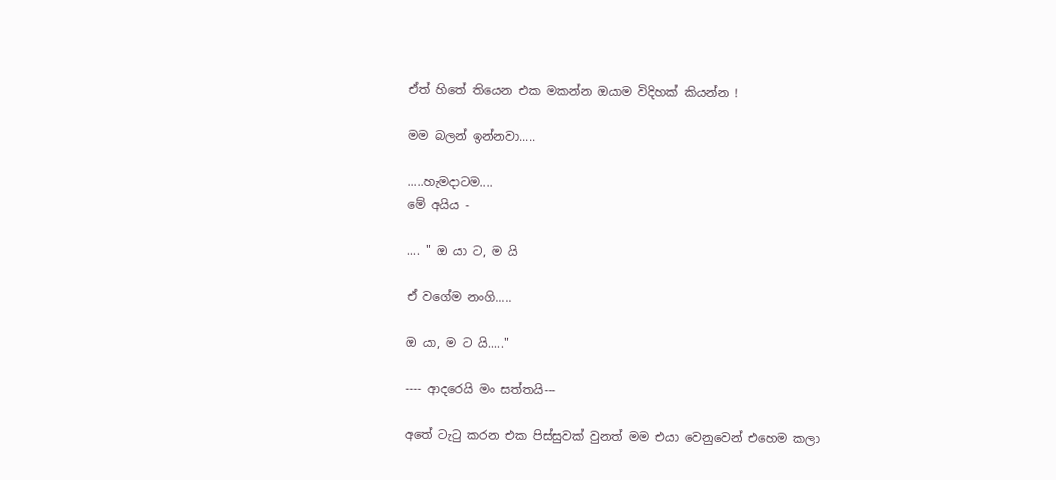ඒත් හිතේ තියෙන එක මකන්න ඔයාම විදිහක් කියන්න !

මම බලන් ඉන්නවා.....

.....හැමදාටම....
මේ අයිය -

.... " ඔ යා ට, ම යි

ඒ වගේම නංගි.....

ඔ යා, ම ට යි....."

---- ආදරෙයි මං සත්තයි---

අතේ ටැටු කරන එක පිස්සුවක් වුනත් මම එයා වෙනුවෙන් එහෙම කලා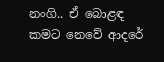නංගි.. ඒ බොළඳ කමට නෙවේ ආදරේ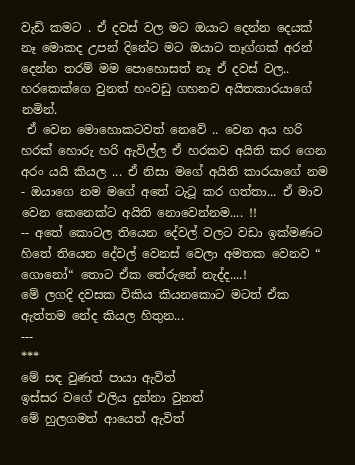වැඩි කමට . ඒ දවස් වල මට ඔයාට දෙන්න දෙයක් නෑ මොකද උපන් දිනේට මට ඔයාට තෑග්ගක් අරන් දෙන්න තරම් මම පොහොසත් නෑ ඒ දවස් වල.. හරකෙක්ගෙ වුනත් හංවඩු ගහනව අයිතකාරයාගේ නමින්.
 ඒ වෙන මොහොකටවත් නෙවේ .. වෙන අය හරි හරක් හොරු හරි ඇවිල්ල ඒ හරකව අයිති කර ගෙන අරං යයි කියල ... ඒ නිසා මගේ අයිති කාරයාගේ නම - ඔයාගෙ නම මගේ අතේ ටැටූ කර ගත්තා... ඒ මාව වෙන කෙනෙක්ට අයිති නොවෙන්නම.... !!
-- අතේ කොටල තියෙන දේවල් වලට වඩා ඉක්මණට හිතේ තියෙන දේවල් වෙනස් වෙලා අමතක වෙනව “ ගොනෝ“ තොට ඒක තේරුනේ නැද්ද....!
මේ ලගදි දවසක විකිය කියනකොට මටත් ඒක ඇත්තම නේද කියල හිතුන...
---
***
මේ සඳ වුණත් පායා ඇවිත්
ඉස්සර වගේ එලිය දුන්නා වුනත්
මේ හුලගමත් ආයෙත් ඇවිත්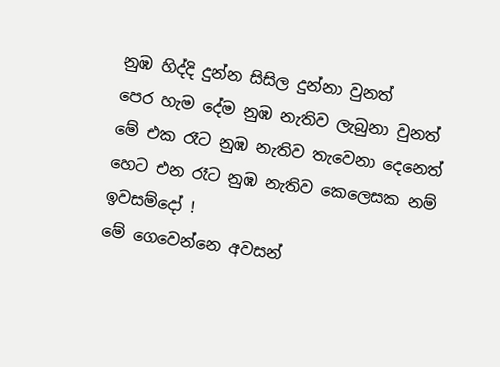නුඹ හිද්දි දුන්න සිසිල දුන්නා වුනත්
පෙර හැම දේම නුඹ නැතිව ලැබුනා වුනත්
මේ එක රෑට නුඹ නැතිව තැවෙනා දෙනෙත්
හෙට එන රෑට නුඹ නැතිව කෙලෙසක නම් ඉවසම්දෝ !
මේ ගෙවෙන්නෙ අවසන්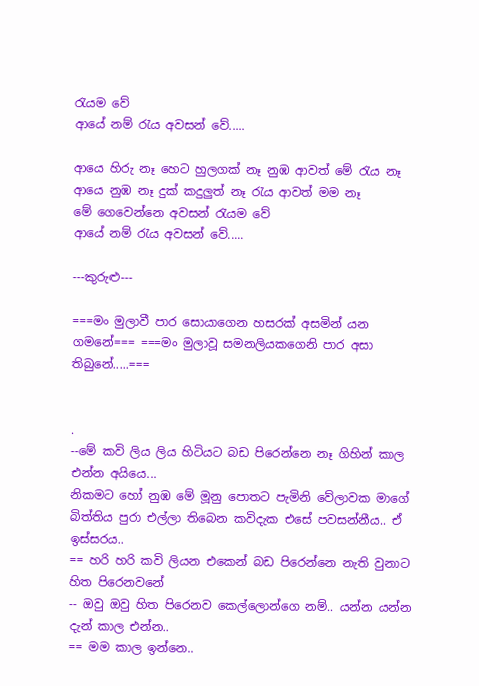රැයම වේ
ආයේ නම් රැය අවසන් වේ.....

ආයෙ හිරු නෑ හෙට හුලගක් නෑ නුඹ ආවත් මේ රැය නෑ
ආයෙ නුඹ නෑ දුක් කදුලුත් නෑ රැය ආවත් මම නෑ
මේ ගෙවෙන්නෙ අවසන් රැයම වේ
ආයේ නම් රැය අවසන් වේ.....

---කුරුළු---

===මං මුලාවී පාර සොයාගෙන හසරක් අසමින් යන ගමනේ=== ===මං මුලාවූ සමනලියකගෙනි පාර අසා තිබුනේ.....===


.
--මේ කවි ලිය ලිය හිටියට බඩ පිරෙන්නෙ නෑ ගිහින් කාල එන්න අයියෙ...
නිකමට හෝ නුඹ මේ මූනු පොතට පැමිනි වේලාවක මාගේ බිත්තිය පුරා එල්ලා තිබෙන කවිදැක එසේ පවසන්නීය.. ඒ ඉස්සරය..
== හරි හරි කවි ලියන එකෙන් බඩ පිරෙන්නෙ නැති වුනාට හිත පිරෙනවනේ
-- ඔවු ඔවු හිත පිරෙනව කෙල්ලොන්ගෙ නම්.. යන්න යන්න දැන් කාල එන්න..
== මම කාල ඉන්නෙ..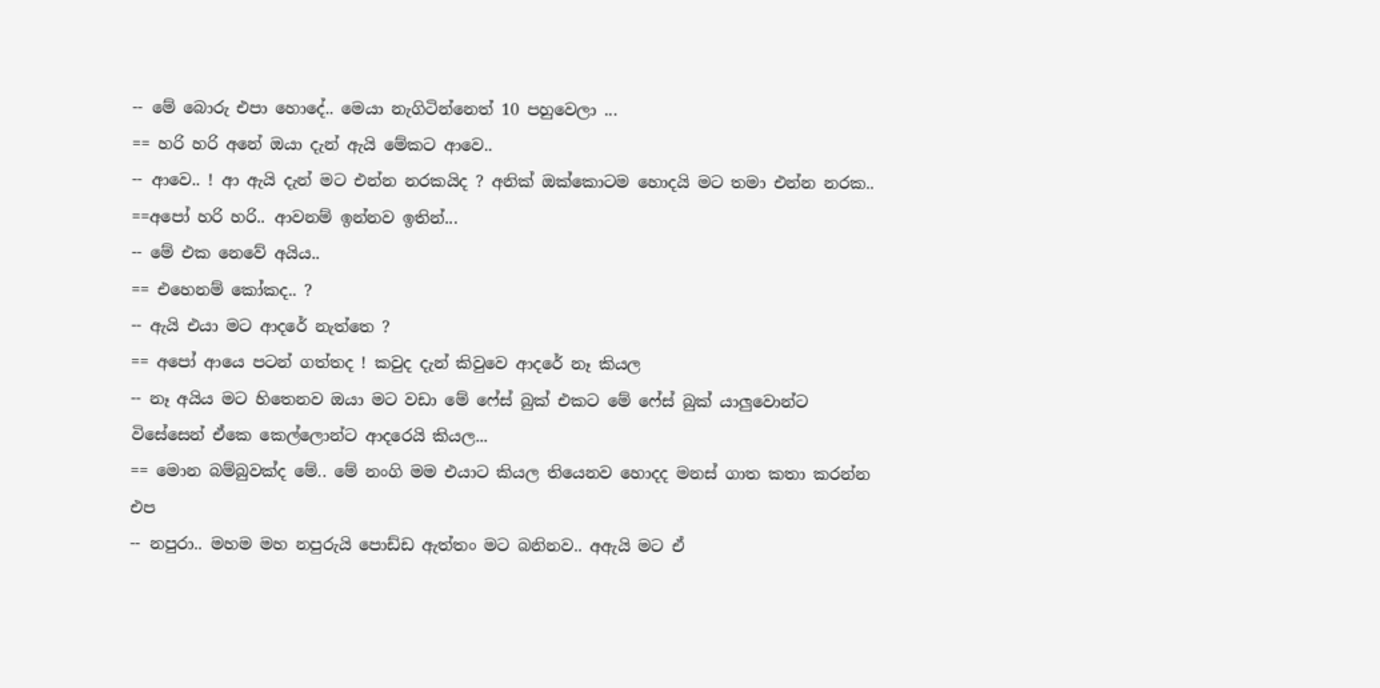-- මේ බොරු එපා හොදේ.. මෙයා නැගිටින්නෙත් 10 පහුවෙලා ...
== හරි හරි අනේ ඔයා දැන් ඇයි මේකට ආවෙ..
-- ආවෙ.. ! ආ ඇයි දැන් මට එන්න නරකයිද ? අනික් ඔක්කොටම හොදයි මට තමා එන්න නරක..
==අපෝ හරි හරි.. ආවනම් ඉන්නව ඉතින්...
-- මේ එක නෙවේ අයිය..
== එහෙනම් කෝකද.. ?
-- ඇයි එයා මට ආදරේ නැත්තෙ ?
== අපෝ ආයෙ පටන් ගත්තද ! කවුද දැන් කිවුවෙ ආදරේ නෑ කියල
-- නෑ අයිය මට හිතෙනව ඔයා මට වඩා මේ ෆේස් බුක් එකට මේ ෆේස් බුක් යාලුවොන්ට විසේසෙන් ඒකෙ කෙල්ලොන්ට ආදරෙයි කියල...
== මොන බම්බුවක්ද මේ.. මේ නංගි මම එයාට කියල තියෙනව හොදද මනස් ගාත කතා කරන්න එප
-- නපුරා.. මහම මහ නපුරුයි පොඩ්ඩ ඇත්තං මට බනිනව.. අඇයි මට ඒ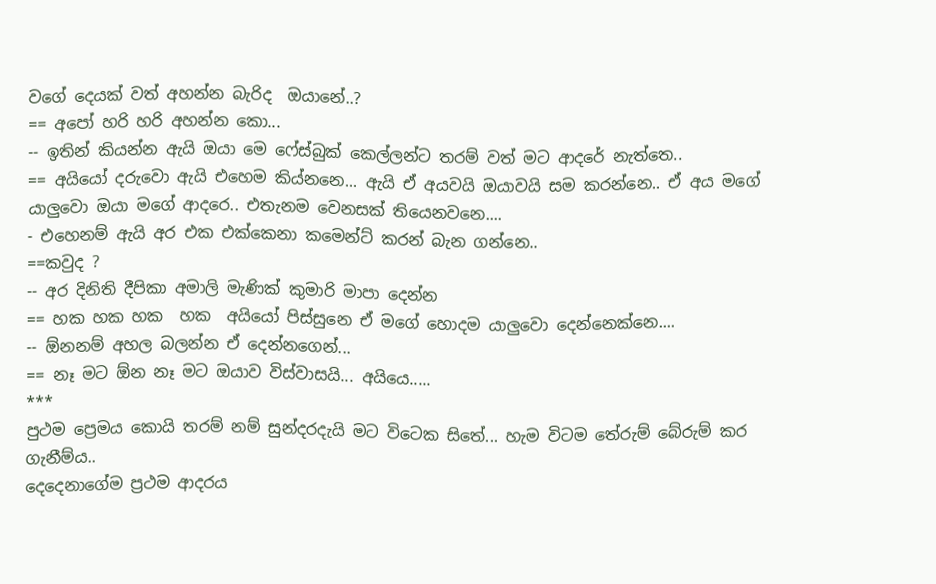වගේ දෙයක් වත් අහන්න බැරිද  ඔයානේ..?
== අපෝ හරි හරි අහන්න කො...
-- ඉතින් කියන්න ඇයි ඔයා මෙ ෆේස්බුක් කෙල්ලන්ට තරම් වත් මට ආදරේ නැත්තෙ..
== අයියෝ දරුවො ඇයි එහෙම කිය්නනෙ... ඇයි ඒ අයවයි ඔයාවයි සම කරන්නෙ.. ඒ අය මගේ යාලුවො ඔයා මගේ ආදරෙ.. එතැනම වෙනසක් තියෙනවනෙ....
- එහෙනම් ඇයි අර එක එක්කෙනා කමෙන්ට් කරන් බැන ගන්නෙ..
==කවුද ?
-- අර දිනිති දීපිකා අමාලි මැණික් කුමාරි මාපා දෙන්න
== හක හක හක  හක  අයියෝ පිස්සුනෙ ඒ මගේ හොදම යාලුවො දෙන්නෙක්නෙ....
-- ඕනනම් අහල බලන්න ඒ දෙන්නගෙන්...
== නෑ මට ඕන නෑ මට ඔයාව විස්වාසයි... අයියෙ.....
***
පුථම ප්‍රෙමය කොයි තරම් නම් සුන්දරදැයි මට විටෙක සිතේ... හැම විටම තේරුම් බේරුම් කර ගැනීම්ය..
දෙදෙනාගේම ප්‍රථම ආදරය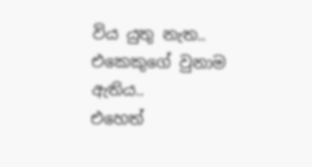විය යුතු නැත.. එකෙකුගේ වුනාම ඇතිය..
එහෙත්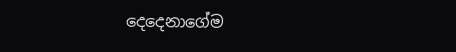දෙදෙනාගේම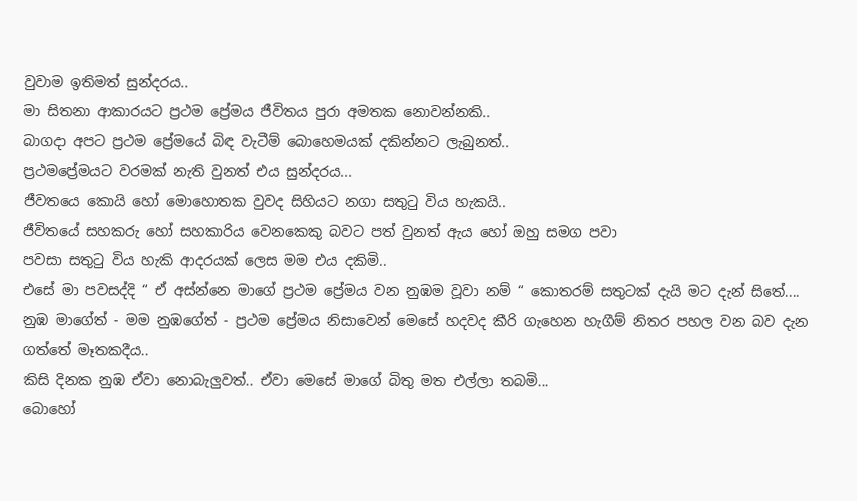වුවාම ඉතිමත් සුන්දරය..
මා සිතනා ආකාරයට ප්‍රථම ප්‍රේමය ජීවිතය පුරා අමතක නොවන්නකි..
බාගදා අපට ප්‍රථම ප්‍රේමයේ බිඳ වැටීම් බොහෙමයක් දකින්නට ලැබුනත්..
ප්‍රථමප්‍රේමයට වරමක් නැති වුනත් එය සුන්දරය...
ජීවතයෙ කොයි හෝ මොහොතක වුවද සිහියට නගා සතුටු විය හැකයි..
ජීවිතයේ සහකරු හෝ සහකාරිය වෙනකෙකු බවට පත් වුනත් ඇය හෝ ඔහු සමග පවා
පවසා සතුටු විය හැකි ආදරයක් ලෙස මම එය දකිමි..
එසේ මා පවසද්දි “ ඒ අස්න්නෙ මාගේ ප්‍රථම ප්‍රේමය වන නුඹම වූවා නම් “ කොතරම් සතුටක් දැයි මට දැන් සිතේ....
නුඹ මාගේත් - මම නුඹගේත් - ප්‍රථම ප්‍රේමය නිසාවෙන් මෙසේ හදවද කීරි ගැහෙන හැගීම් නිතර පහල වන බව දැන ගත්තේ මෑතකදීය..
කිසි දිනක නුඹ ඒවා නොබැලුවත්.. ඒවා මෙසේ මාගේ බිතු මත එල්ලා තබමි...
බොහෝ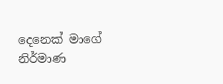දෙනෙක් මාගේ නිර්මාණ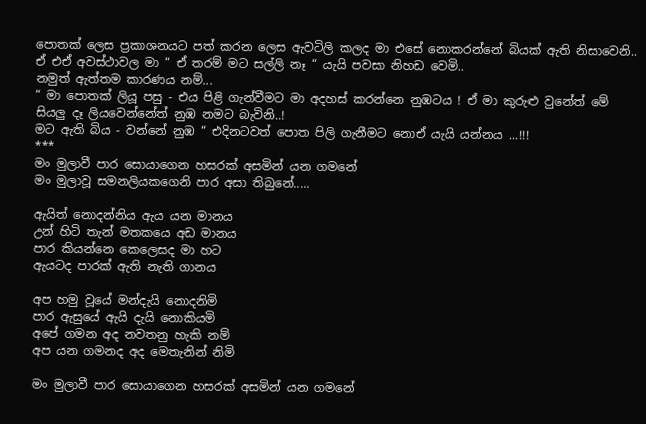පොතක් ලෙස ප්‍රකාශනයට පත් කරන ලෙස ඇවටිලි කලද මා එසේ නොකරන්නේ බියක් ඇති නිසාවෙනි..
ඒ එඒ අවස්ථාවල මා “ ඒ තරම් මට සල්ලි නෑ “ යැයි පවසා නිහඩ වෙමි..
නමුත් ඇත්තම කාරණය නම්...
“ මා පොතක් ලියූ පසු - එය පිළි ගැන්වීමට මා අදහස් කරන්නෙ නුඹටය ! ඒ මා කුරුළු වුනේත් මේ සියලු දෑ ලියවෙන්නේත් නුඹ නමට බැවිනි..!
මට ඇති බිය - වන්නේ නුඹ “ එදිනටවත් පොත පිලි ගැනීමට නොඒ යැයි යන්නය ...!!!
***
මං මුලාවී පාර සොයාගෙන හසරක් අසමින් යන ගමනේ
මං මුලාවූ සමනලියකගෙනි පාර අසා තිබුනේ.....

ඇයිත් නොදන්නිය ඇය යන මානය
උන් හිටි තැන් මතකයෙ අඩ මානය
පාර කියන්නෙ කෙලෙසද මා හට
ඇයටද පාරක් ඇති නැති ගානය

අප හමු වූයේ මන්දැයි නොදනිමි
පාර ඇසුයේ ඇයි දැයි නොකියමි
අපේ ගමන අද නවතනු හැකි නම්
අප යන ගමනද අද මෙතැනින් නිමි

මං මුලාවී පාර සොයාගෙන හසරක් අසමින් යන ගමනේ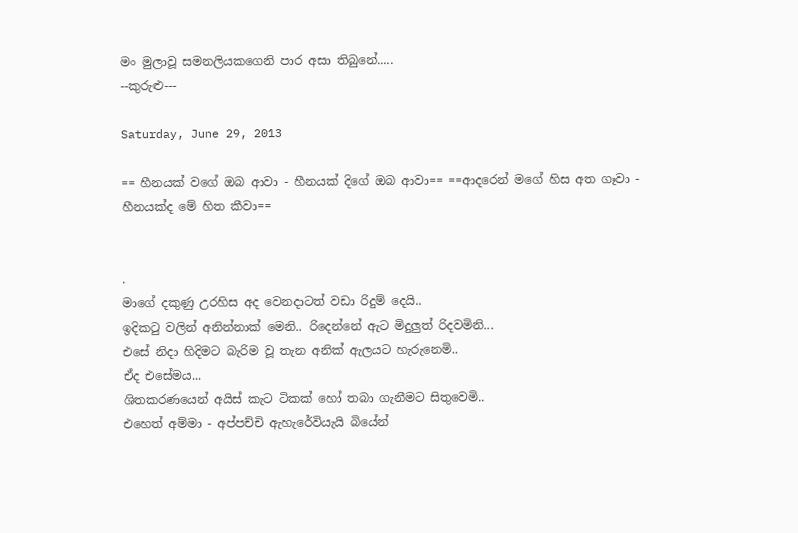මං මුලාවූ සමනලියකගෙනි පාර අසා තිබුනේ.....
--කුරුළු---

Saturday, June 29, 2013

== හීනයක් වගේ ඔබ ආවා - හීනයක් දිගේ ඔබ ආවා== ==ආදරෙන් මගේ හිස අත ගෑවා - හීනයක්ද මේ හිත කීවා==


.
මාගේ දකුණු උරහිස අද වෙනදාටත් වඩා රිදුම් දෙයි..
ඉදිකටු වලින් අනින්නාක් මෙනි.. රිදෙන්නේ ඇට මිදුලුත් රිදවමිනි...
එසේ නිදා හිදිමට බැරිම වූ තැන අනික් ඇලයට හැරුනෙමි..
ඒද එසේමය...
ශිතකරණයෙන් අයිස් කැට ටිකක් හෝ තබා ගැනීමට සිතුවෙමි..
එහෙත් අම්මා - අප්පච්චි ඇහැරේවියැයි බියේන්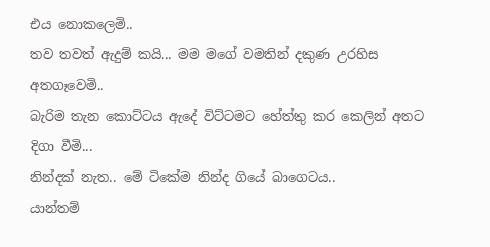එය නොකලෙමි..
තව තවත් ඇදුම් කයි... මම මගේ වමතින් දකුණ උරහිස අතගෑවෙමි..
බැරිම තැන කොට්ටය ඇ‍‍දේ විට්ටමට හේත්තු කර කෙලින් අතට දිගා වීමි...
නින්දක් නැත.. මේ ටිකේම නින්ද ගියේ බාගෙටය..
යාන්තම්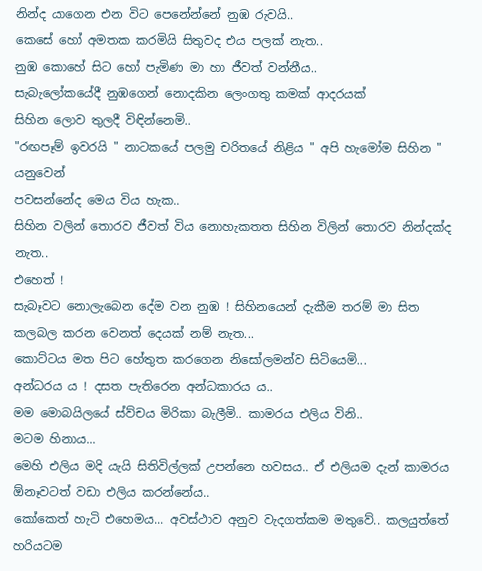නින්ද යාගෙන එන විට පෙනේන්නේ නුඹ රුවයි..
කෙසේ හෝ අමතක කරමියි සිතුවද එය පලක් නැත..
නුඹ කොහේ සිට ‍හෝ පැමිණ මා හා ජීවත් වන්නීය..
සැබැලෝකයේදී නුඹගෙන් නොදකින ලෙංගතු කමක් ආදරයක්
සිහින ලොව තුලදී විඳින්නෙමි..
"රඟපෑම් ඉවරයි " නාටකයේ පලමු චරිතයේ නිළිය " අපි හැමෝම සිහින " යනුවෙන්
පවසන්නේද මෙය විය හැක..
සිහින වලින් තොරව ජීවත් විය නොහැකතත සිහින විලින් තොරව නින්දක්ද නැත..
එහෙත් !
සැබෑවට නොලැබෙන දේම වන නුඹ ! සිහිනයෙන් දැකීම තරම් මා සිත
කලබල කරන වෙනත් දෙයක් නම් නැත...
කොට්ටය මත පිට හේතුත කරගෙන ‍නිසෝලමන්ව සිටියෙමි...
අන්ධරය ය ! දසත පැතිරෙන අන්ධකාරය ය..
මම මොබයිලයේ ස්ව්චය මිරිකා බැලීමි.. කාමරය එලිය විනි..
මටම හිනාය...
මෙහි එලිය මදි යැයි සිතිවිල්ලක් උපන්නෙ හවසය.. ඒ එලියම දැන් කාමරය ඕනෑවටත් වඩා එලිය කරන්නේය..
කෝකෙත් හැටි එහෙමය... අවස්ථාව අනුව වැදගත්කම මතුවේ.. කලයුත්තේ හරියටම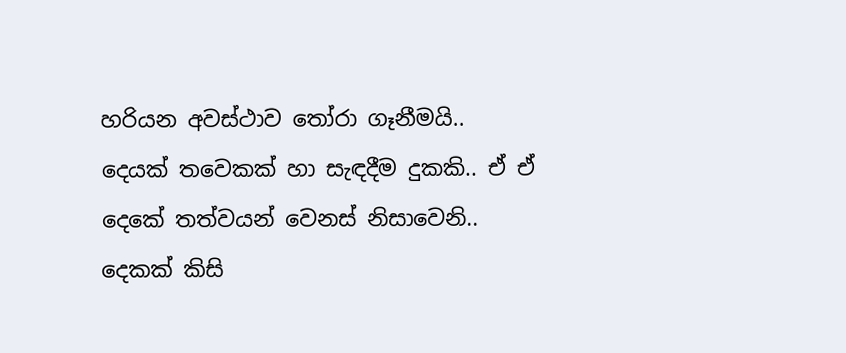හරියන අවස්ථාව තෝරා ගෑනීමයි..
දෙයක් තවෙකක් හා සැඳදීම දුකකි.. ඒ ඒ දෙකේ තත්වයන් වෙනස් නිසාවෙනි..
දෙකක් කිසි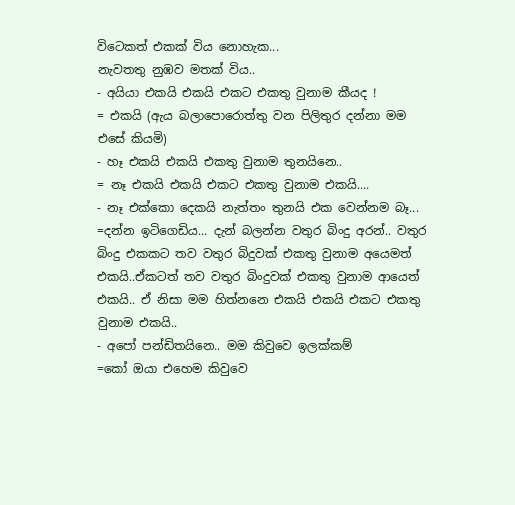විටෙකත් එකක් විය නොහැක...
නැවතතු නුඹව මතක් විය..
- අයියා එකයි එකයි එකට එකතු වුනාම කීයද !
= එකයි (ඇය බලාපොරොත්තු වන පිලිතුර දන්නා මම එසේ කියමි)
- හෑ එකයි එකයි එකතු වුනාම තුනයිනෙ..
= නෑ එකයි එකයි එකට එකතු වුනාම එකයි....
- නෑ එක්කො දෙකයි නැත්තං තුනයි එක වෙන්නම බෑ...
=දන්න ඉටිගෙඩිය... දැන් බලන්න වතුර බිංදු අරන්.. වතුර බිංදු එකකට තව වතුර බිදුවක් එකතු වුනාම අයෙමත් එකයි..ඒකටත් තව වතුර බිංදුවක් එකතු වුනාම ආයෙත් එකයි.. ඒ නිසා මම හිත්නනෙ එකයි එකයි එකට එකතු වුනාම එකයි..
- අපෝ පන්ඩිතයිනෙ.. මම කිවුවෙ ඉලක්කම්
=කෝ ඔයා එහෙම කිවුවෙ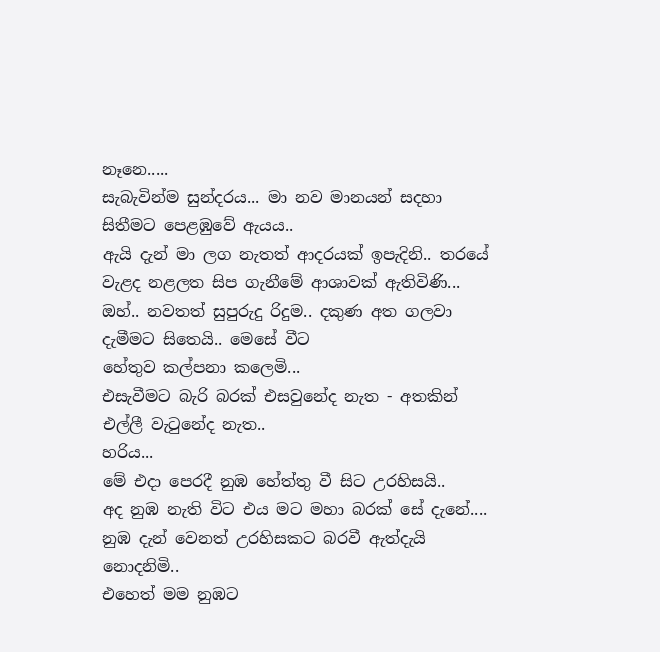නෑනෙ.....
සැබැවින්ම සුන්දරය... මා නව මානයන් සදහා සිතීමට පෙළඹුවේ ඇයය..
ඇයි දැන් මා ලග නැතත් ආදරයක් ඉපැදිනි.. ත‍රයේ වැළද නළලත සිප ගැනීමේ ආශාවක් ඇතිවිණි...
ඔහ්.. නවතත් සුපුරුදු රිදුම.. දකුණ අත ගලවා දැමීමට සිතෙයි.. මෙසේ වීට
හේතුව කල්පනා කලෙමි...
එසැවීමට බැරි බරක් එසවුනේද නැත - අතකින් එල්ලී වැටුනේද නැත..
හරිය...
මේ එදා පෙරදී නුඹ හේත්තු වී සිට උරහිසයි..
අද නුඹ නැති විට එය මට මහා බරක් සේ දැනේ....
නුඹ දැන් වෙනත් උරහිසකට බරවී ඇත්දැයි නොදනිමි..
එහෙත් මම නුඹට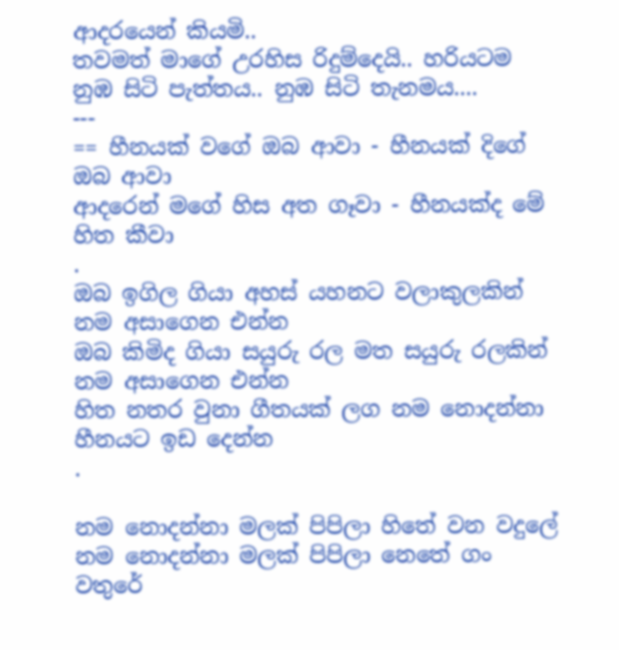ආදරයෙන් කියමි..
තවමත් මාගේ උරහිස රිදුම්දෙයි.. හරියටම නුඹ සිටි පැත්තය.. නුඹ සිටි තැනමය....
---
== හීනයක් වගේ ඔබ ආවා - හීනයක් දිගේ ඔබ ආවා
ආදරෙන් මගේ හිස අත ගෑවා - හීනයක්ද මේ හිත කීවා
.
ඔබ ඉගිල ගියා අහස් යහනට වලාකුලකින් නම අසාගෙන එන්න
ඔබ කිමිද ගියා සයුරු රල මත සයුරු රලකින් නම අසාගෙන එන්න
හිත නතර වුනා ගීතයක් ලග නම නොදන්නා හීනයට ඉඩ දෙන්න
.

නම නොදන්නා මලක් පිපිලා හිතේ වන වදුලේ
නම නොදන්නා මලක් පිපිලා නෙතේ ගං වතුරේ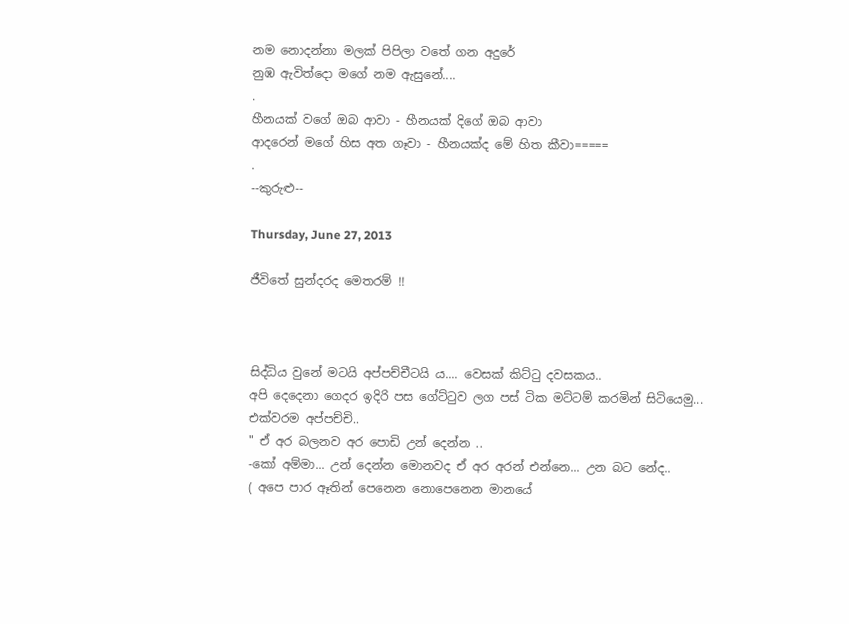නම නොදන්නා මලක් පිපිලා වතේ ගන අදුරේ
නුඹ ඇවිත්දො මගේ නම ඇසුනේ....
.
හීනයක් වගේ ඔබ ආවා - හීනයක් දිගේ ඔබ ආවා
ආදරෙන් මගේ හිස අත ගෑවා - හීනයක්ද මේ හිත කීවා=====
.
--කුරුළු--

Thursday, June 27, 2013

ජීවිතේ සුන්දරද මෙතරම් !!



සිද්ධිය වුනේ මටයි අප්පච්චීටයි ය.... වෙසක් කිට්ටු දවසකය..
අපි දෙදෙනා ගෙදර ඉදිරි පස ගේට්ටුව ලග පස් ටික මට්ටම් කරමින් සිටියෙමු...
එක්වරම අප්පච්චි..
" ඒ අර බලනව අර පොඩි උන් දෙන්න ..
-කෝ අම්මා... උන් දෙන්න මොනවද ඒ අර අරන් එන්නෙ... උන බට නේද..
( අපෙ පාර ඈතින් පෙනෙන නොපෙනෙන මානයේ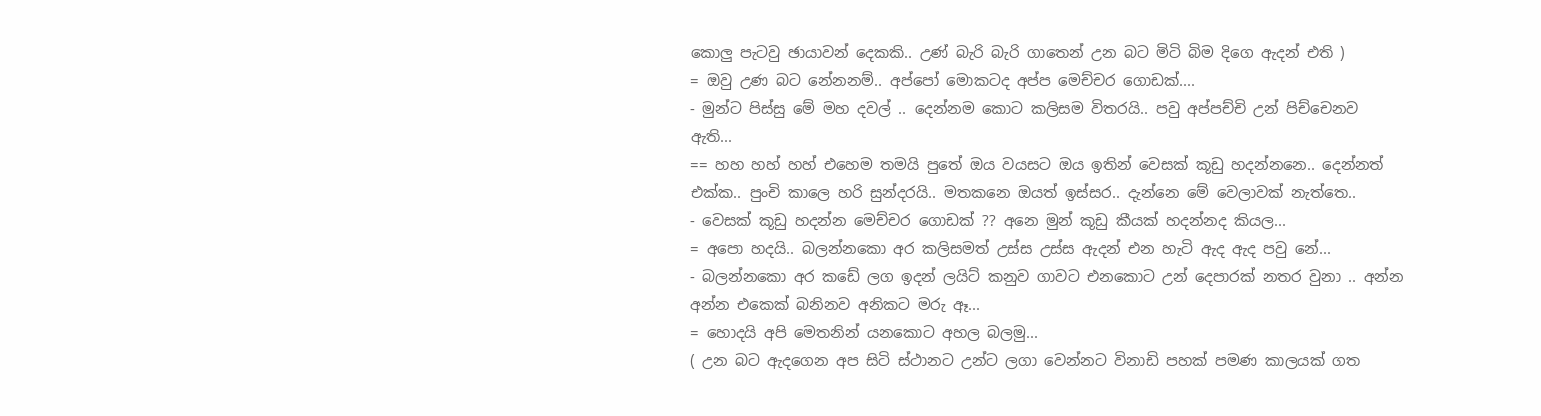කොලු පැටවු ඡායාවන් දෙකකි.. උණ් බැරි බැරි ගාතෙන් උන බට මිටි බිම දිගෙ ඇදන් එති )
= ඔවු උණ බට නේනනම්.. අප්පෝ මොකටද අප්ප මෙච්චර ගොඩක්....
- මුන්ට පිස්සු මේ මහ දවල් .. දෙන්නම කොට කලිසම විතරයි.. පවු අප්පච්චි උන් පිච්චෙනව ඇති...
== හහ හහ් හහ් එහෙම තමයි පුතේ ඔය වයසට ඔය ඉතින් වෙසක් කූඩු හදන්නනෙ.. දෙන්නත් එක්ක.. පුංචි කාලෙ හරි සුන්දරයි.. මතකනෙ ඔයත් ඉස්සර.. දැන්නෙ මේ වෙලාවක් නැත්තෙ..
- වෙසක් කූඩු හදන්න මෙච්චර ගොඩක් ?? අනෙ මුන් කූඩු කීයක් හදන්නද කියල...
= අපො හදයි.. බලන්නකො අර කලිසමත් උස්ස උස්ස ඇදන් එන හැටි ඇද ඇද පවු නේ...
- බලන්නකො අර කඩේ ලග ඉදන් ලයිට් කනුව ගාවට එනකොට උන් දෙපාරක් නතර වුනා .. අන්න අන්න එකෙක් බනිනව අනිකට මරු ඈ...
= හොදයි අපි මෙතනින් යනකොට අහල බලමු...
( උන බට ඇදගෙන අප සිටි ස්ථානට උන්ට ලගා වෙන්නට විනාඩි පහක් පමණ කාලයක් ගත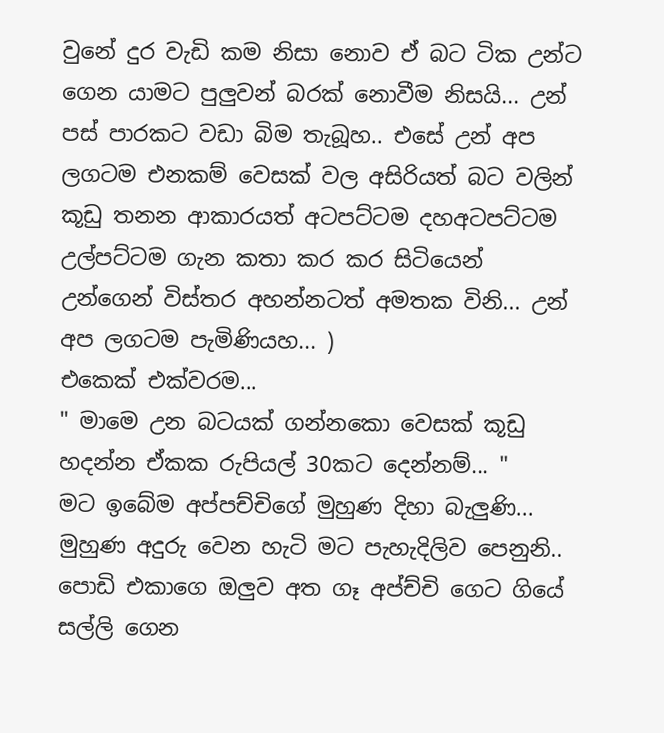වුනේ දුර වැඩි කම නිසා නොව ඒ බට ටික උන්ට ගෙන යාමට පුලුවන් බරක් නොවීම නිසයි... උන් පස් පාරකට වඩා බිම තැබූහ.. එසේ උන් අප ලගටම එනකම් වෙසක් වල අසිරියත් බට වලින් කූඩු තනන ආකාරයත් අටපට්ටම දහඅටපට්ටම උල්පට්ටම ගැන කතා කර කර සිටියෙන් උන්ගෙන් විස්තර අහන්නටත් අමතක විනි... උන් අප ලගටම පැමිණියහ... )
එකෙක් එක්වරම...
" මාමෙ උන බටයක් ගන්නකො වෙසක් කූඩු හදන්න ඒකක රුපියල් 30කට දෙන්නම්... "
මට ඉබේම අප්පච්චිගේ මුහුණ දිහා බැලුණි...
මුහුණ අදුරු වෙන හැටි මට පැහැදිලිව පෙනුනි..
පොඩි එකාගෙ ඔලුව අත ගෑ අප්ච්චි ගෙට ගියේ සල්ලි ගෙන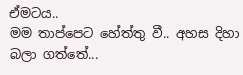ඒමටය..
මම තාප්පෙට හේත්තු වී.. අහස දිහා බලා ගත්තේ...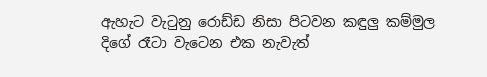ඇහැට වැටුනු රොඩ්ඩ නිසා පිටවන කඳුලු කම්මුල දිගේ රෑටා වැටෙන එක නැවැත්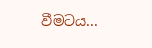වීමටය...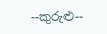--කුරුළු--